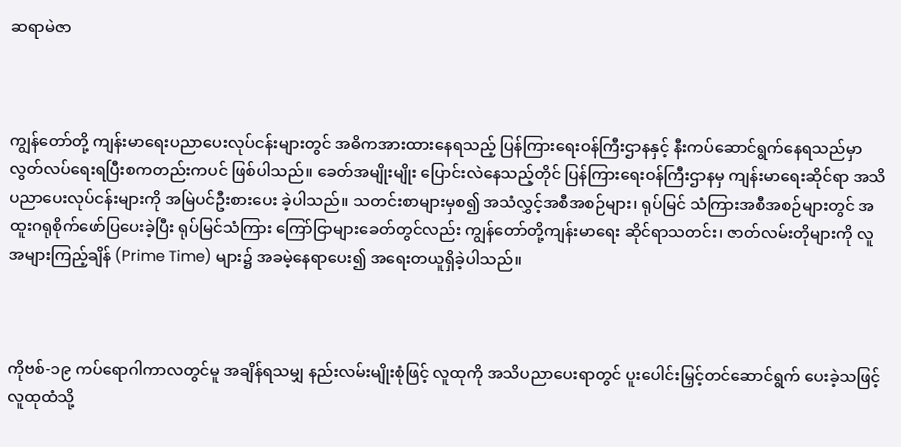ဆရာမဲဇာ



ကျွန်တော်တို့ ကျန်းမာရေးပညာပေးလုပ်ငန်းများတွင် အဓိကအားထားနေရသည့် ပြန်ကြားရေးဝန်ကြီးဌာနနှင့် နီးကပ်ဆောင်ရွက်နေရသည်မှာ လွတ်လပ်ရေးရပြီးစကတည်းကပင် ဖြစ်ပါသည်။ ခေတ်အမျိုးမျိုး ပြောင်းလဲနေသည့်တိုင် ပြန်ကြားရေးဝန်ကြီးဌာနမှ ကျန်းမာရေးဆိုင်ရာ အသိပညာပေးလုပ်ငန်းများကို အမြဲပင်ဦးစားပေး ခဲ့ပါသည်။ သတင်းစာများမှစ၍ အသံလွှင့်အစီအစဉ်များ၊ ရုပ်မြင် သံကြားအစီအစဉ်များတွင် အထူးဂရုစိုက်ဖော်ပြပေးခဲ့ပြီး ရုပ်မြင်သံကြား ကြော်ငြာများခေတ်တွင်လည်း ကျွန်တော်တို့ကျန်းမာရေး ဆိုင်ရာသတင်း၊ ဇာတ်လမ်းတိုများကို လူအများကြည့်ချိန် (Prime Time) များ၌ အခမဲ့နေရာပေး၍ အရေးတယူရှိခဲ့ပါသည်။



ကိုဗစ်-၁၉ ကပ်ရောဂါကာလတွင်မူ အချိန်ရသမျှ နည်းလမ်းမျိုးစုံဖြင့် လူထုကို အသိပညာပေးရာတွင် ပူးပေါင်းမြှင့်တင်ဆောင်ရွက် ပေးခဲ့သဖြင့် လူထုထံသို့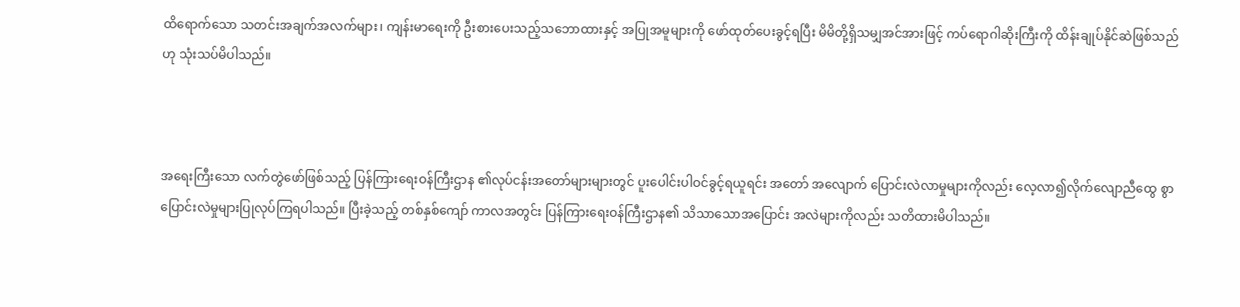ထိရောက်သော သတင်းအချက်အလက်များ၊ ကျန်းမာရေးကို ဦးစားပေးသည့်သဘောထားနှင့် အပြုအမူများကို ဖော်ထုတ်ပေးခွင့်ရပြီး မိမိတို့ရှိသမျှအင်အားဖြင့် ကပ်ရောဂါဆိုးကြီးကို ထိန်းချုပ်နိုင်ဆဲဖြစ်သည်ဟု သုံးသပ်မိပါသည်။



အရေးကြီးသော လက်တွဲဖော်ဖြစ်သည့် ပြန်ကြားရေးဝန်ကြီးဌာန ၏လုပ်ငန်းအတော်များများတွင် ပူးပေါင်းပါဝင်ခွင့်ရယူရင်း အတော် အလျောက် ပြောင်းလဲလာမှုများကိုလည်း လေ့လာ၍လိုက်လျောညီထွေ စွာ ပြောင်းလဲမှုများပြုလုပ်ကြရပါသည်။ ပြီးခဲ့သည့် တစ်နှစ်ကျော် ကာလအတွင်း ပြန်ကြားရေးဝန်ကြီးဌာန၏ သိသာသောအပြောင်း အလဲများကိုလည်း သတိထားမိပါသည်။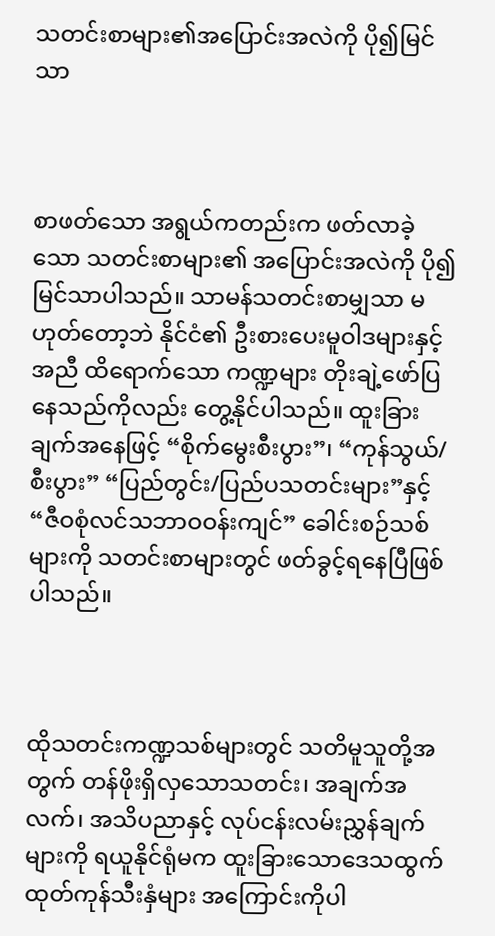သတင်းစာများ၏အပြောင်းအလဲကို ပို၍မြင်သာ



စာဖတ်သော အရွယ်ကတည်းက ဖတ်လာခဲ့သော သတင်းစာများ၏ အပြောင်းအလဲကို ပို၍မြင်သာပါသည်။ သာမန်သတင်းစာမျှသာ မဟုတ်တော့ဘဲ နိုင်ငံ၏ ဦးစားပေးမူဝါဒများနှင့်အညီ ထိရောက်သော ကဏ္ဍများ တိုးချဲ့ဖော်ပြနေသည်ကိုလည်း တွေ့နိုင်ပါသည်။ ထူးခြား ချက်အနေဖြင့် “စိုက်မွေးစီးပွား”၊ “ကုန်သွယ်/ စီးပွား” “ပြည်တွင်း/ပြည်ပသတင်းများ”နှင့် “ဇီဝစုံလင်သဘာဝဝန်းကျင်” ခေါင်းစဉ်သစ်များကို သတင်းစာများတွင် ဖတ်ခွင့်ရနေပြီဖြစ်ပါသည်။



ထိုသတင်းကဏ္ဍသစ်များတွင် သတိမူသူတို့အတွက် တန်ဖိုးရှိလှသောသတင်း၊ အချက်အလက်၊ အသိပညာနှင့် လုပ်ငန်းလမ်းညွှန်ချက် များကို ရယူနိုင်ရုံမက ထူးခြားသောဒေသထွက်ထုတ်ကုန်သီးနှံများ အကြောင်းကိုပါ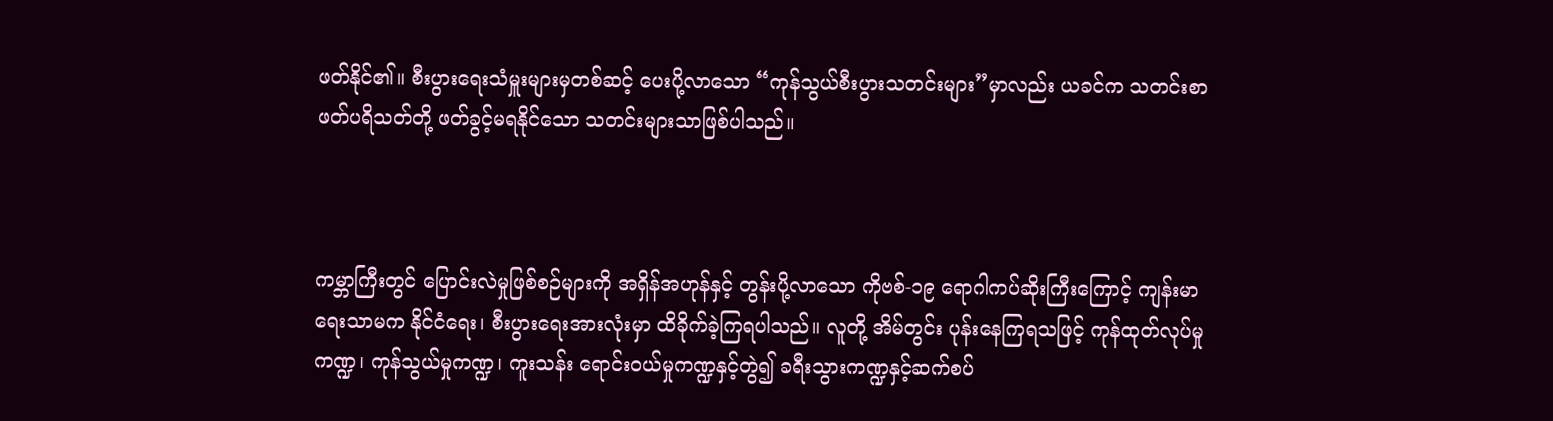ဖတ်နိုင်၏။ စီးပွားရေးသံမှူးများမှတစ်ဆင့် ပေးပို့လာသော “ကုန်သွယ်စီးပွားသတင်းများ”မှာလည်း ယခင်က သတင်းစာ ဖတ်ပရိသတ်တို့ ဖတ်ခွင့်မရနိုင်သော သတင်းများသာဖြစ်ပါသည်။



ကမ္ဘာကြီးတွင် ပြောင်းလဲမှုဖြစ်စဉ်များကို အရှိန်အဟုန်နှင့် တွန်းပို့လာသော ကိုဗစ်-၁၉ ရောဂါကပ်ဆိုးကြီးကြောင့် ကျန်းမာရေးသာမက နိုင်ငံရေး၊ စီးပွားရေးအားလုံးမှာ ထိခိုက်ခဲ့ကြရပါသည်။ လူတို့ အိမ်တွင်း ပုန်းနေကြရသဖြင့် ကုန်ထုတ်လုပ်မှုကဏ္ဍ၊ ကုန်သွယ်မှုကဏ္ဍ၊ ကူးသန်း ရောင်းဝယ်မှုကဏ္ဍနှင့်တွဲ၍ ခရီးသွားကဏ္ဍနှင့်ဆက်စပ်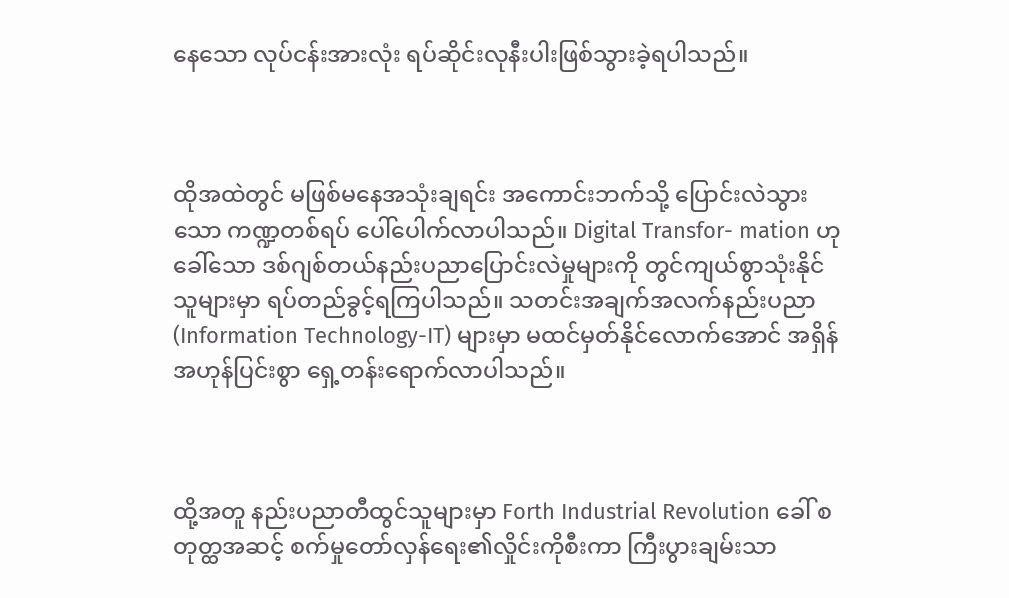နေသော လုပ်ငန်းအားလုံး ရပ်ဆိုင်းလုနီးပါးဖြစ်သွားခဲ့ရပါသည်။



ထိုအထဲတွင် မဖြစ်မနေအသုံးချရင်း အကောင်းဘက်သို့ ပြောင်းလဲသွားသော ကဏ္ဍတစ်ရပ် ပေါ်ပေါက်လာပါသည်။ Digital Transfor- mation ဟုခေါ်သော ဒစ်ဂျစ်တယ်နည်းပညာပြောင်းလဲမှုများကို တွင်ကျယ်စွာသုံးနိုင်သူများမှာ ရပ်တည်ခွင့်ရကြပါသည်။ သတင်းအချက်အလက်နည်းပညာ (Information Technology-IT) များမှာ မထင်မှတ်နိုင်လောက်အောင် အရှိန်အဟုန်ပြင်းစွာ ရှေ့တန်းရောက်လာပါသည်။



ထို့အတူ နည်းပညာတီထွင်သူများမှာ Forth Industrial Revolution ခေါ် စတုတ္ထအဆင့် စက်မှုတော်လှန်ရေး၏လှိုင်းကိုစီးကာ ကြီးပွားချမ်းသာ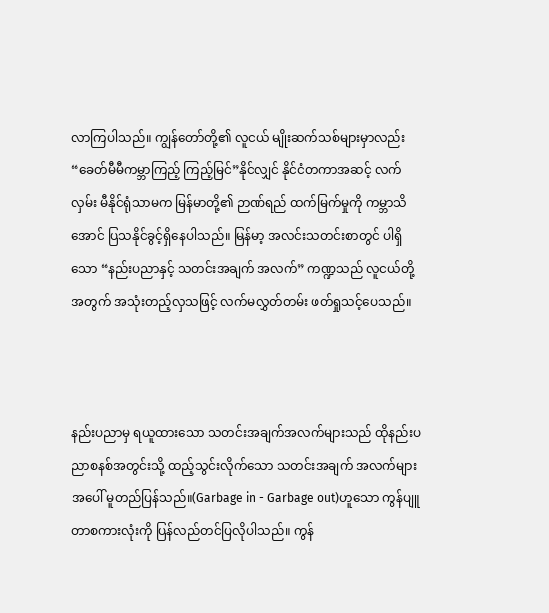လာကြပါသည်။ ကျွန်တော်တို့၏ လူငယ် မျိုးဆက်သစ်များမှာလည်း “ခေတ်မီမီကမ္ဘာကြည့် ကြည့်မြင်”နိုင်လျှင် နိုင်ငံတကာအဆင့် လက်လှမ်း မီနိုင်ရုံသာမက မြန်မာတို့၏ ဉာဏ်ရည် ထက်မြက်မှုကို ကမ္ဘာသိအောင် ပြသနိုင်ခွင့်ရှိနေပါသည်။ မြန်မာ့ အလင်းသတင်းစာတွင် ပါရှိသော “နည်းပညာနှင့် သတင်းအချက် အလက်” ကဏ္ဍသည် လူငယ်တို့အတွက် အသုံးတည့်လှသဖြင့် လက်မလွှတ်တမ်း ဖတ်ရှုသင့်ပေသည်။



နည်းပညာမှ ရယူထားသော သတင်းအချက်အလက်များသည် ထိုနည်းပညာစနစ်အတွင်းသို့ ထည့်သွင်းလိုက်သော သတင်းအချက် အလက်များအပေါ် မူတည်ပြန်သည်။(Garbage in - Garbage out)ဟူသော ကွန်ပျူတာစကားလုံးကို ပြန်လည်တင်ပြလိုပါသည်။ ကွန်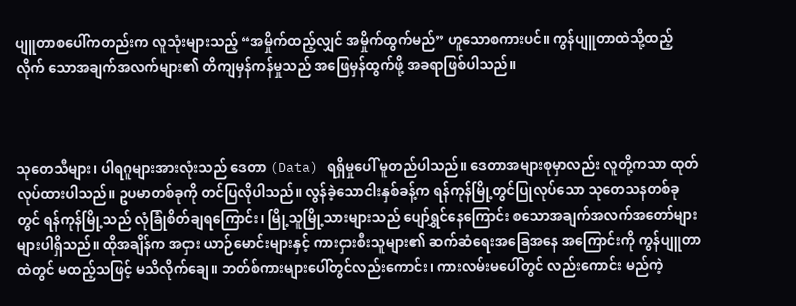ပျူတာစပေါ်ကတည်းက လူသုံးများသည့် “အမှိုက်ထည့်လျှင် အမှိုက်ထွက်မည်” ဟူသောစကားပင်။ ကွန်ပျူတာထဲသို့ထည့်လိုက် သောအချက်အလက်များ၏ တိကျမှန်ကန်မှုသည် အဖြေမှန်ထွက်ဖို့ အခရာဖြစ်ပါသည်။



သုတေသီများ၊ ပါရဂူများအားလုံးသည် ဒေတာ (Data) ရရှိမှုပေါ် မူတည်ပါသည်။ ဒေတာအများစုမှာလည်း လူတို့ကသာ ထုတ်လုပ်ထားပါသည်။ ဥပမာတစ်ခုကို တင်ပြလိုပါသည်။ လွန်ခဲ့သောငါးနှစ်ခန့်က ရန်ကုန်မြို့တွင်ပြုလုပ်သော သုတေသနတစ်ခုတွင် ရန်ကုန်မြို့သည် လုံခြုံစိတ်ချရကြောင်း၊ မြို့သူမြို့သားများသည် ပျော်ရွှင်နေကြောင်း စသောအချက်အလက်အတော်များများပါရှိသည်။ ထိုအချိန်က အငှား ယာဉ်မောင်းများနှင့် ကားငှားစီးသူများ၏ ဆက်ဆံရေးအခြေအနေ အကြောင်းကို ကွန်ပျူတာထဲတွင် မထည့်သဖြင့် မသိလိုက်ချေ။ ဘတ်စ်ကားများပေါ်တွင်လည်းကောင်း၊ ကားလမ်းမပေါ်တွင် လည်းကောင်း မည်ကဲ့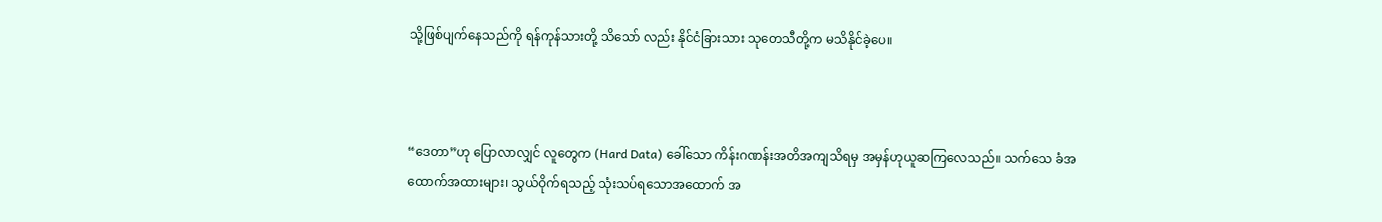သို့ဖြစ်ပျက်နေသည်ကို ရန်ကုန်သားတို့ သိသော် လည်း နိုင်ငံခြားသား သုတေသီတို့က မသိနိုင်ခဲ့ပေ။



“ဒေတာ”ဟု ပြောလာလျှင် လူတွေက (Hard Data) ခေါ်သော ကိန်းဂဏန်းအတိအကျသိရမှ အမှန်ဟုယူဆကြလေသည်။ သက်သေ ခံအထောက်အထားများ၊ သွယ်ဝိုက်ရသည့် သုံးသပ်ရသောအထောက် အ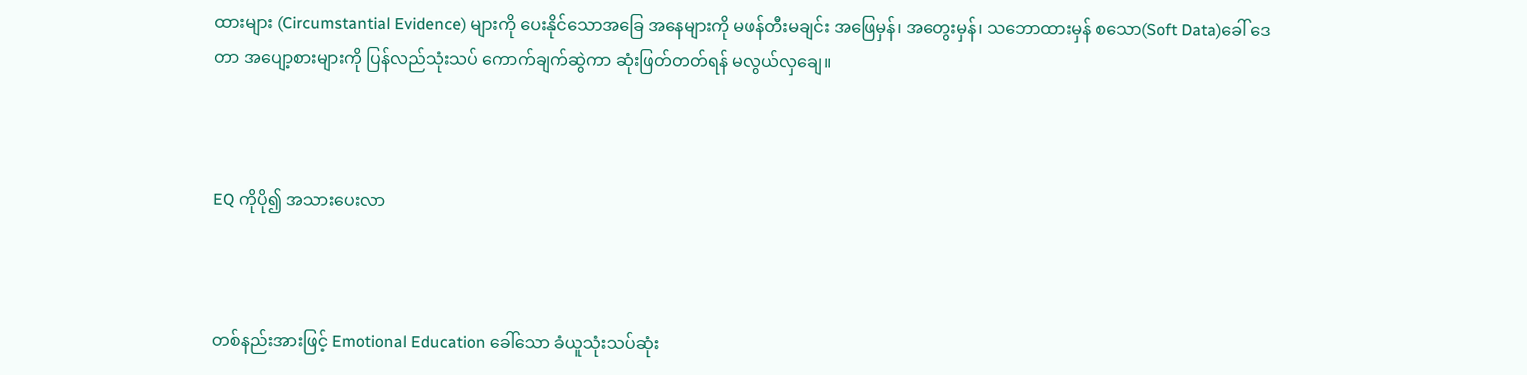ထားများ (Circumstantial Evidence) များကို ပေးနိုင်သောအခြေ အနေများကို မဖန်တီးမချင်း အဖြေမှန်၊ အတွေးမှန်၊ သဘောထားမှန် စသော(Soft Data)ခေါ် ဒေတာ အပျော့စားများကို ပြန်လည်သုံးသပ် ကောက်ချက်ဆွဲကာ ဆုံးဖြတ်တတ်ရန် မလွယ်လှချေ။



EQ ကိုပို၍ အသားပေးလာ



တစ်နည်းအားဖြင့် Emotional Education ခေါ်သော ခံယူသုံးသပ်ဆုံး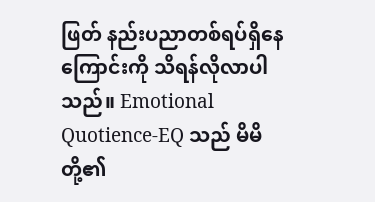ဖြတ် နည်းပညာတစ်ရပ်ရှိနေကြောင်းကို သိရန်လိုလာပါ သည်။ Emotional Quotience-EQ သည် မိမိတို့၏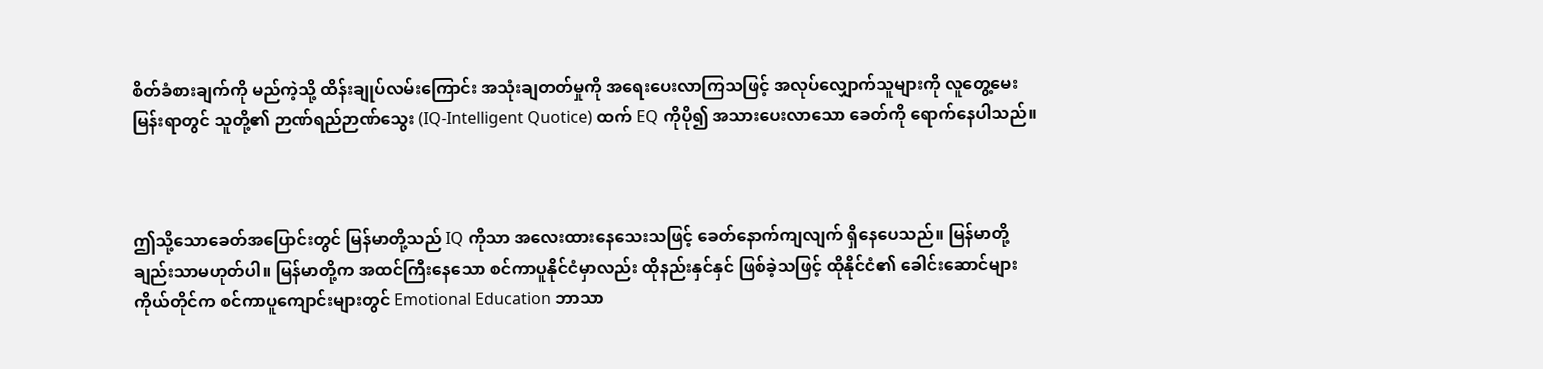စိတ်ခံစားချက်ကို မည်ကဲ့သို့ ထိန်းချုပ်လမ်းကြောင်း အသုံးချတတ်မှုကို အရေးပေးလာကြသဖြင့် အလုပ်လျှောက်သူများကို လူတွေ့မေးမြန်းရာတွင် သူတို့၏ ဉာဏ်ရည်ဉာဏ်သွေး (IQ-Intelligent Quotice) ထက် EQ ကိုပို၍ အသားပေးလာသော ခေတ်ကို ရောက်နေပါသည်။



ဤသို့သောခေတ်အပြောင်းတွင် မြန်မာတို့သည် IQ ကိုသာ အလေးထားနေသေးသဖြင့် ခေတ်နောက်ကျလျက် ရှိနေပေသည်။ မြန်မာတို့ချည်းသာမဟုတ်ပါ။ မြန်မာတို့က အထင်ကြီးနေသော စင်ကာပူနိုင်ငံမှာလည်း ထိုနည်းနှင်နှင် ဖြစ်ခဲ့သဖြင့် ထိုနိုင်ငံ၏ ခေါင်းဆောင်များကိုယ်တိုင်က စင်ကာပူကျောင်းများတွင် Emotional Education ဘာသာ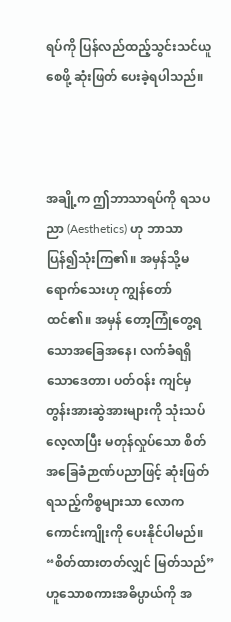ရပ်ကို ပြန်လည်ထည့်သွင်းသင်ယူစေဖို့ ဆုံးဖြတ် ပေးခဲ့ရပါသည်။



အချို့က ဤဘာသာရပ်ကို ရသပညာ (Aesthetics) ဟု ဘာသာ ပြန်၍သုံးကြ၏။ အမှန်သို့မရောက်သေးဟု ကျွန်တော်ထင်၏။ အမှန် တော့ကြုံတွေ့ရသောအခြေအနေ၊ လက်ခံရရှိသောဒေတာ၊ ပတ်ဝန်း ကျင်မှ တွန်းအားဆွဲအားများကို သုံးသပ်လေ့လာပြီး မတုန်လှုပ်သော စိတ်အခြေခံဉာဏ်ပညာဖြင့် ဆုံးဖြတ်ရသည့်ကိစ္စများသာ လောက ကောင်းကျိုးကို ပေးနိုင်ပါမည်။ “စိတ်ထားတတ်လျှင် မြတ်သည်” ဟူသောစကားအဓိပ္ပာယ်ကို အ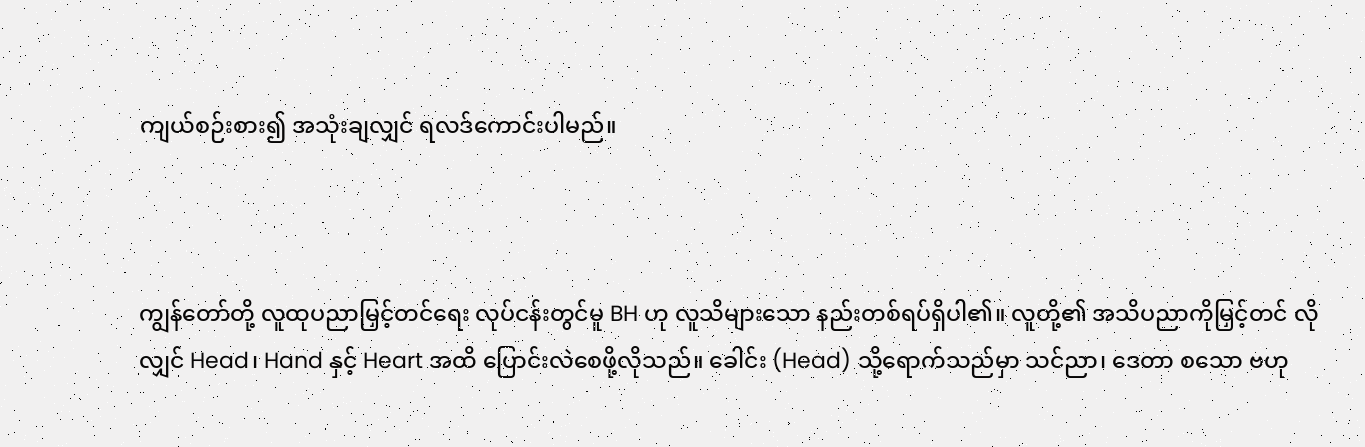ကျယ်စဉ်းစား၍ အသုံးချလျှင် ရလဒ်ကောင်းပါမည်။



ကျွန်တော်တို့ လူထုပညာမြှင့်တင်ရေး လုပ်ငန်းတွင်မူ BH ဟု လူသိများသော နည်းတစ်ရပ်ရှိပါ၏။ လူတို့၏ အသိပညာကိုမြှင့်တင် လိုလျှင် Head၊ Hand နှင့် Heart အထိ ပြောင်းလဲစေဖို့လိုသည်။ ခေါင်း (Head) သို့ရောက်သည်မှာ သင်ညာ၊ ဒေတာ စသော ဗဟု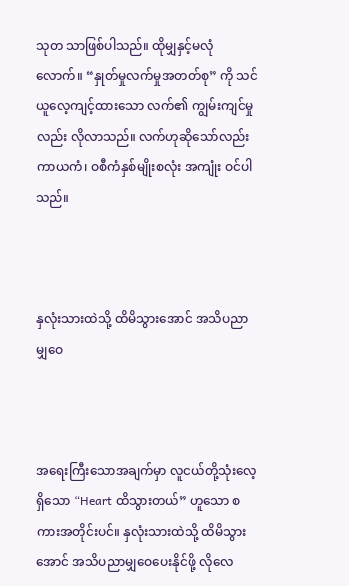သုတ သာဖြစ်ပါသည်။ ထိုမျှနှင့်မလုံလောက်။ “နှုတ်မှုလက်မှုအတတ်စု” ကို သင်ယူလေ့ကျင့်ထားသော လက်၏ ကျွမ်းကျင်မှုလည်း လိုလာသည်။ လက်ဟုဆိုသော်လည်း ကာယကံ၊ ဝစီကံနှစ်မျိုးစလုံး အကျုံး ဝင်ပါသည်။



နှလုံးသားထဲသို့ ထိမိသွားအောင် အသိပညာမျှဝေ



အရေးကြီးသောအချက်မှာ လူငယ်တို့သုံးလေ့ရှိသော “Heart ထိသွားတယ်” ဟူသော စကားအတိုင်းပင်။ နှလုံးသားထဲသို့ ထိမိသွား အောင် အသိပညာမျှဝေပေးနိုင်ဖို့ လိုလေ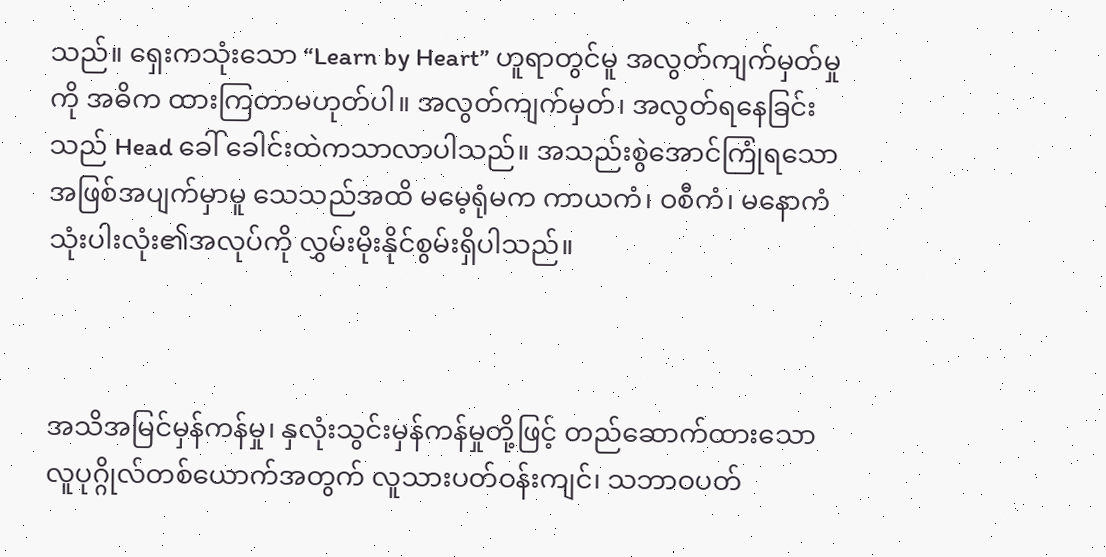သည်။ ရှေးကသုံးသော “Learn by Heart” ဟူရာတွင်မူ အလွတ်ကျက်မှတ်မှုကို အဓိက ထားကြတာမဟုတ်ပါ။ အလွတ်ကျက်မှတ်၊ အလွတ်ရနေခြင်းသည် Head ခေါ် ခေါင်းထဲကသာလာပါသည်။ အသည်းစွဲအောင်ကြုံရသော အဖြစ်အပျက်မှာမူ သေသည်အထိ မမေ့ရုံမက ကာယကံ၊ ဝစီကံ၊ မနောကံသုံးပါးလုံး၏အလုပ်ကို လွှမ်းမိုးနိုင်စွမ်းရှိပါသည်။



အသိအမြင်မှန်ကန်မှု၊ နှလုံးသွင်းမှန်ကန်မှုတို့ဖြင့် တည်ဆောက်ထားသော လူပုဂ္ဂိုလ်တစ်ယောက်အတွက် လူသားပတ်ဝန်းကျင်၊ သဘာဝပတ်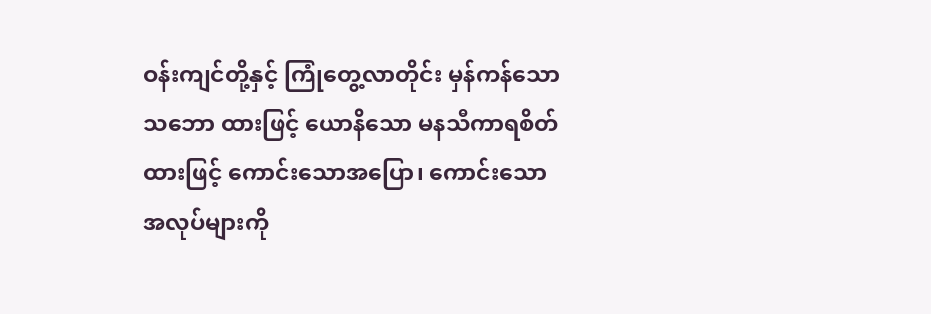ဝန်းကျင်တို့နှင့် ကြုံတွေ့လာတိုင်း မှန်ကန်သောသဘော ထားဖြင့် ယောနိသော မနသီကာရစိတ်ထားဖြင့် ကောင်းသောအပြော၊ ကောင်းသောအလုပ်များကို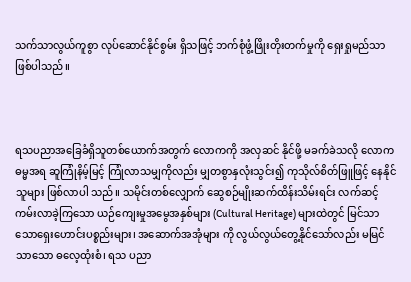သက်သာလွယ်ကူစွာ လုပ်ဆောင်နိုင်စွမ်း ရှိသဖြင့် ဘက်စုံဖွံ့ဖြိုးတိုးတက်မှုကို ရှေးရှုမည်သာဖြစ်ပါသည်။



ရသပညာအခြေခံရှိသူတစ်ယောက်အတွက် လောကကို အလှဆင် နိုင်ဖို့ မခက်ခဲသလို လောကဓမ္မအရ ဆူကြုံနိမ့်မြင့် ကြုံလာသမျှကိုလည်း မျှတစွာနှလုံးသွင်း၍ ကုသိုလ်စိတ်ဖြူဖြင့် နေနိုင်သူများ ဖြစ်လာပါ သည်။ သမိုင်းတစ်လျှောက် ဆွေစဉ်မျိုးဆက်ထိန်းသိမ်းရင်း လက်ဆင့် ကမ်းလာခဲ့ကြသော ယဉ်ကျေးမှုအမွေအနှစ်များ (Cultural Heritage) များထဲတွင် မြင်သာသောရှေးဟောင်းပစ္စည်းများ၊ အဆောက်အအုံများ ကို လွယ်လွယ်တွေ့နိုင်သော်လည်း မမြင်သာသော ဓလေ့ထုံးစံ၊ ရသ ပညာ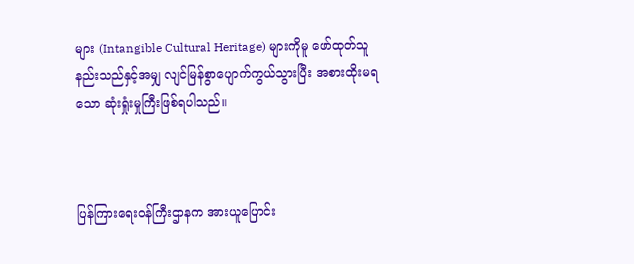များ (Intangible Cultural Heritage) များကိုမူ ဖော်ထုတ်သူ နည်းသည်နှင့်အမျှ လျင်မြန်စွာပျောက်ကွယ်သွားပြီး အစားထိုးမရ သော ဆုံးရှုံးမှုကြီးဖြစ်ရပါသည်။



ပြန်ကြားရေးဝန်ကြီးဌာနက အားယူပြောင်း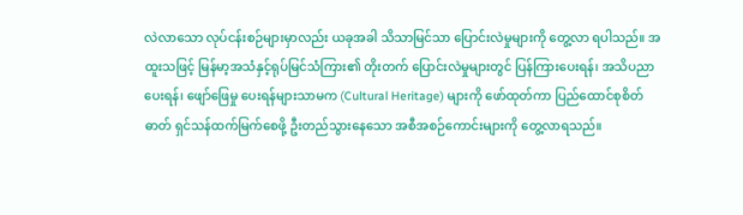လဲလာသော လုပ်ငန်းစဉ်များမှာလည်း ယခုအခါ သိသာမြင်သာ ပြောင်းလဲမှုများကို တွေ့လာ ရပါသည်။ အထူးသဖြင့် မြန်မာ့အသံနှင့်ရုပ်မြင်သံကြား၏ တိုးတက် ပြောင်းလဲမှုများတွင် ပြန်ကြားပေးရန်၊ အသိပညာပေးရန်၊ ဖျော်ဖြေမှု ပေးရန်များသာမက (Cultural Heritage) များကို ဖော်ထုတ်ကာ ပြည်ထောင်စုစိတ်ဓာတ် ရှင်သန်ထက်မြက်စေဖို့ ဦးတည်သွားနေသော အစီအစဉ်ကောင်းများကို တွေ့လာရသည်။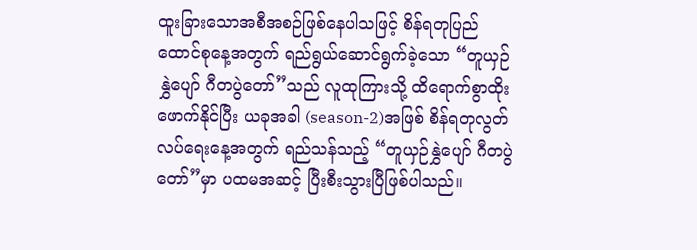ထူးခြားသောအစီအစဉ်ဖြစ်နေပါသဖြင့် စိန်ရတုပြည်ထောင်စုနေ့အတွက် ရည်ရွယ်ဆောင်ရွက်ခဲ့သော “တူယှဉ်နွှဲပျော် ဂီတပွဲတော်”သည် လူထုကြားသို့ ထိရောက်စွာထိုးဖောက်နိုင်ပြီး ယခုအခါ (season-2)အဖြစ် စိန်ရတုလွတ်လပ်ရေးနေ့အတွက် ရည်သန်သည့် “တူယှဉ်နွှဲပျော် ဂီတပွဲတော်”မှာ ပထမအဆင့် ပြီးစီးသွားပြီဖြစ်ပါသည်။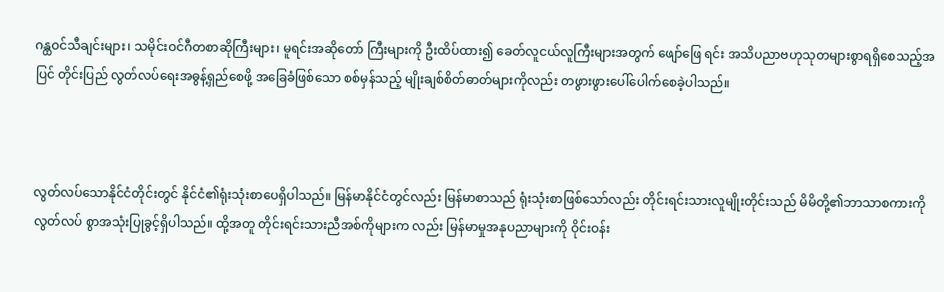ဂန္ထဝင်သီချင်းများ၊ သမိုင်းဝင်ဂီတစာဆိုကြီးများ၊ မူရင်းအဆိုတော် ကြီးများကို ဦးထိပ်ထား၍ ခေတ်လူငယ်လူကြီးများအတွက် ဖျော်ဖြေ ရင်း အသိပညာဗဟုသုတများစွာရရှိစေသည့်အပြင် တိုင်းပြည် လွတ်လပ်ရေးအဓွန့်ရှည်စေဖို့ အခြေခံဖြစ်သော စစ်မှန်သည့် မျိုးချစ်စိတ်ဓာတ်များကိုလည်း တဖွားဖွားပေါ်ပေါက်စေခဲ့ပါသည်။



လွတ်လပ်သောနိုင်ငံတိုင်းတွင် နိုင်ငံ၏ရုံးသုံးစာပေရှိပါသည်။ မြန်မာနိုင်ငံတွင်လည်း မြန်မာစာသည် ရုံးသုံးစာဖြစ်သော်လည်း တိုင်းရင်းသားလူမျိုးတိုင်းသည် မိမိတို့၏ဘာသာစကားကို လွတ်လပ် စွာအသုံးပြုခွင့်ရှိပါသည်။ ထို့အတူ တိုင်းရင်းသားညီအစ်ကိုများက လည်း မြန်မာမှုအနုပညာများကို ဝိုင်းဝန်း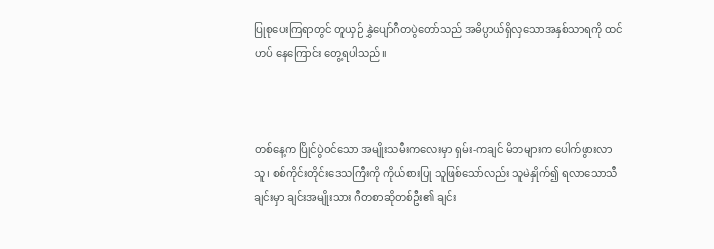ပြုစုပေးကြရာတွင် တူယှဉ် နွှဲပျော်ဂီတပွဲတော်သည် အဓိပ္ပာယ်ရှိလှသောအနှစ်သာရကို ထင်ဟပ် နေကြောင်း တွေ့ရပါသည်။



တစ်နေ့က ပြိုင်ပွဲဝင်သော အမျိုးသမီးကလေးမှာ ရှမ်း-ကချင် မိဘများက ပေါက်ဖွားလာသူ၊ စစ်ကိုင်းတိုင်းဒေသကြီးကို ကိုယ်စားပြု သူဖြစ်သော်လည်း သူမဲနှိုက်၍ ရလာသောသီချင်းမှာ ချင်းအမျိုးသား ဂီတစာဆိုတစ်ဦး၏ ချင်း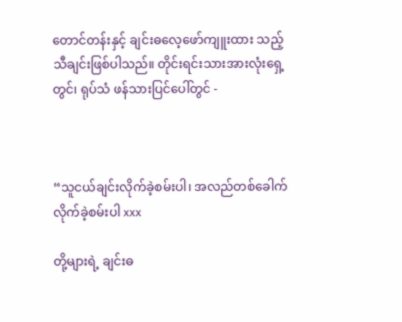တောင်တန်းနှင့် ချင်းဓလေ့ဖော်ကျူးထား သည့်သီချင်းဖြစ်ပါသည်။ တိုင်းရင်းသားအားလုံးရှေ့တွင်၊ ရုပ်သံ ဖန်သားပြင်ပေါ်တွင် -



“သူငယ်ချင်းလိုက်ခဲ့စမ်းပါ၊ အလည်တစ်ခေါက်လိုက်ခဲ့စမ်းပါ xxx

တို့များရဲ့ ချင်းဓ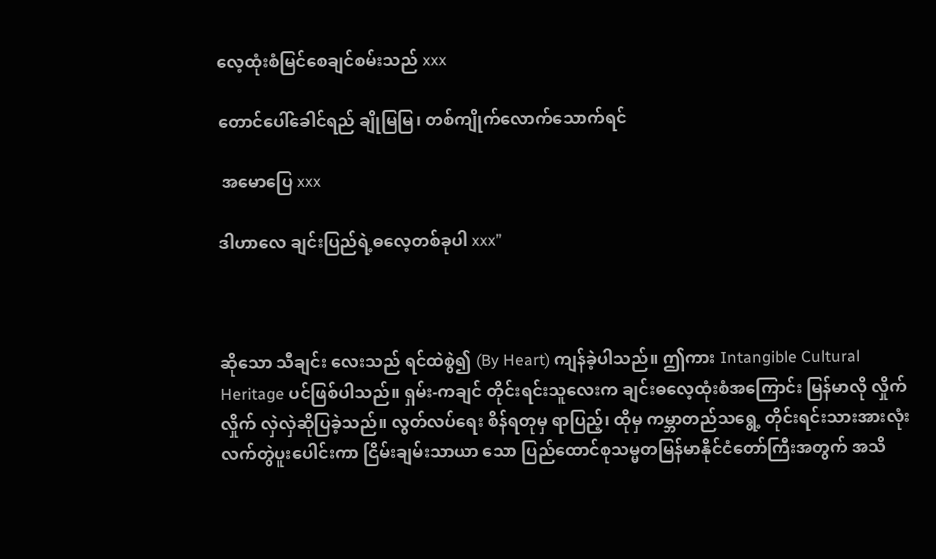လေ့ထုံးစံမြင်စေချင်စမ်းသည် xxx

တောင်ပေါ်ခေါင်ရည် ချိုမြမြ၊ တစ်ကျိုက်လောက်သောက်ရင်

 အမောပြေ xxx

ဒါဟာလေ ချင်းပြည်ရဲ့ဓလေ့တစ်ခုပါ xxx”



ဆိုသော သီချင်း လေးသည် ရင်ထဲစွဲ၍ (By Heart) ကျန်ခဲ့ပါသည်။ ဤကား Intangible Cultural Heritage ပင်ဖြစ်ပါသည်။ ရှမ်း-ကချင် တိုင်းရင်းသူလေးက ချင်းဓလေ့ထုံးစံအကြောင်း မြန်မာလို လှိုက်လှိုက် လှဲလှဲဆိုပြခဲ့သည်။ လွတ်လပ်ရေး စိန်ရတုမှ ရာပြည့်၊ ထိုမှ ကမ္ဘာတည်သရွေ့ တိုင်းရင်းသားအားလုံး လက်တွဲပူးပေါင်းကာ ငြိမ်းချမ်းသာယာ သော ပြည်ထောင်စုသမ္မတမြန်မာနိုင်ငံတော်ကြီးအတွက် အသိ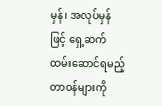မှန်၊ အလုပ်မှန်ဖြင့် ရှေ့ဆက်ထမ်းဆောင်ရမည့်တာဝန်များကို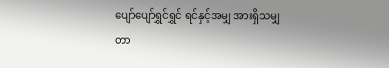ပျော်ပျော်ရွှင်ရွှင် ရင်နှင့်အမျှ အားရှိသမျှ တာ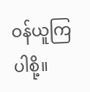ဝန်ယူကြပါစို့။